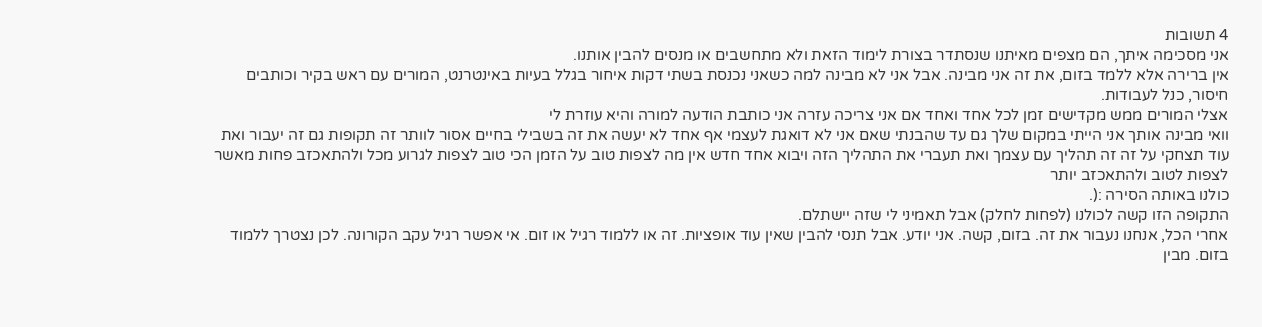4 תשובות
אני מסכימה איתך, הם מצפים מאיתנו שנסתדר בצורת לימוד הזאת ולא מתחשבים או מנסים להבין אותנו.
אין ברירה אלא ללמד בזום, את זה אני מבינה. אבל אני לא מבינה למה כשאני נכנסת בשתי דקות איחור בגלל בעיות באינטרנט, המורים עם ראש בקיר וכותבים חיסור, כנל לעבודות.
אצלי המורים ממש מקדישים זמן לכל אחד ואחד אם אני צריכה עזרה אני כותבת הודעה למורה והיא עוזרת לי
וואי מבינה אותך אני הייתי במקום שלך גם עד שהבנתי שאם אני לא דואגת לעצמי אף אחד לא יעשה את זה בשבילי בחיים אסור לוותר זה תקופות גם זה יעבור ואת עוד תצחקי על זה זה תהליך עם עצמך ואת תעברי את התהליך הזה ויבוא אחד חדש אין מה לצפות טוב על הזמן הכי טוב לצפות לגרוע מכל ולהתאכזב פחות מאשר לצפות לטוב ולהתאכזב יותר
כולנו באותה הסירה :(.
התקופה הזו קשה לכולנו (לפחות לחלק) אבל תאמיני לי שזה יישתלם.
אחרי הכל, אנחנו נעבור את זה. בזום, קשה. אני יודע. אבל תנסי להבין שאין עוד אופציות. זה או ללמוד רגיל או זום. אי אפשר רגיל עקב הקורונה. לכן נצטרך ללמוד בזום. מבין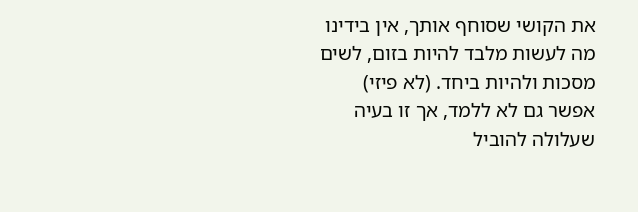את הקושי שסוחף אותך, אין בידינו מה לעשות מלבד להיות בזום, לשים מסכות ולהיות ביחד. (לא פיזי) אפשר גם לא ללמד, אך זו בעיה שעלולה להוביל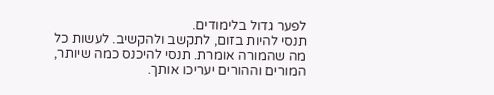לפער גדול בלימודים.
תנסי להיות בזום, לתקשב ולהקשיב. לעשות כל מה שהמורה אומרת. תנסי להיכנס כמה שיותר, המורים וההורים יעריכו אותך.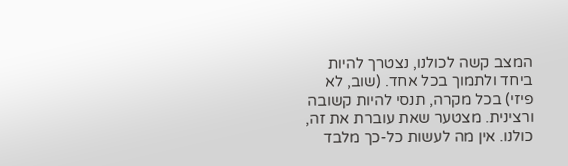המצב קשה לכולנו, נצטרך להיות ביחד ולתמוך בכל אחד. (שוב, לא פיזי) בכל מקרה, תנסי להיות קשובה ורצינית. מצטער שאת עוברת את זה, כולנו. אין מה לעשות כל-כך מלבד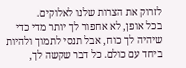לזרוק את הצרות שלנו לאלוקים.
בכל אופן, לא אחפור לך יותר מדי כדי שיהיה לך כוח, אבל תנסי לתמוך ולהיות ביחד עם כולם. כל דבר שקשה לך,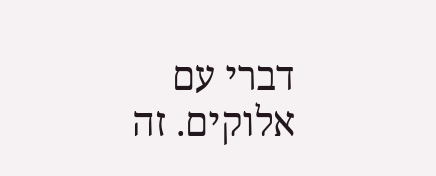דברי עם אלוקים. זה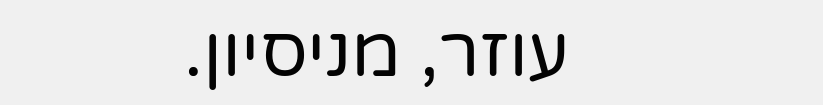עוזר, מניסיון.